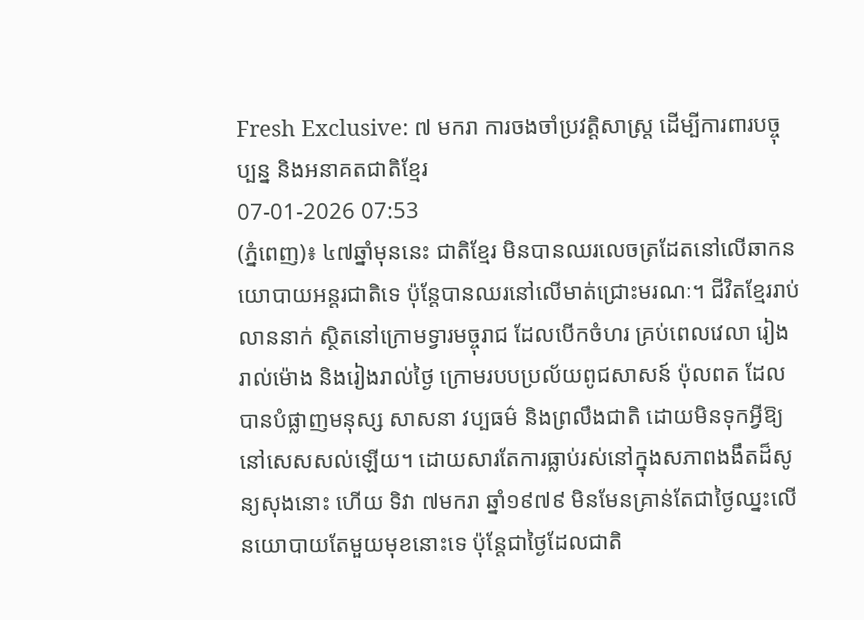Fresh Exclusive: ៧ មករា ការចងចាំប្រវត្តិសាស្ត្រ ដើម្បីការពារបច្ចុប្បន្ន និងអនាគតជាតិខ្មែរ
07-01-2026 07:53
(ភ្នំពេញ)៖ ៤៧ឆ្នាំមុននេះ ជាតិខ្មែរ មិនបានឈរលេចត្រដែតនៅលើឆាកនយោបាយអន្តរជាតិទេ ប៉ុន្តែបានឈរនៅលើមាត់ជ្រោះមរណៈ។ ជីវិតខ្មែររាប់លាននាក់ ស្ថិតនៅក្រោមទ្វារមច្ចុរាជ ដែលបើកចំហរ គ្រប់ពេលវេលា រៀងរាល់ម៉ោង និងរៀងរាល់ថ្ងៃ ក្រោមរបបប្រល័យពូជសាសន៍ ប៉ុលពត ដែលបានបំផ្លាញមនុស្ស សាសនា វប្បធម៌ និងព្រលឹងជាតិ ដោយមិនទុកអ្វីឱ្យនៅសេសសល់ឡើយ។ ដោយសារតែការធ្លាប់រស់នៅក្នុងសភាពងងឹតដ៏សូន្យសុងនោះ ហើយ ទិវា ៧មករា ឆ្នាំ១៩៧៩ មិនមែនគ្រាន់តែជាថ្ងៃឈ្នះលើនយោបាយតែមួយមុខនោះទេ ប៉ុន្តែជាថ្ងៃដែលជាតិ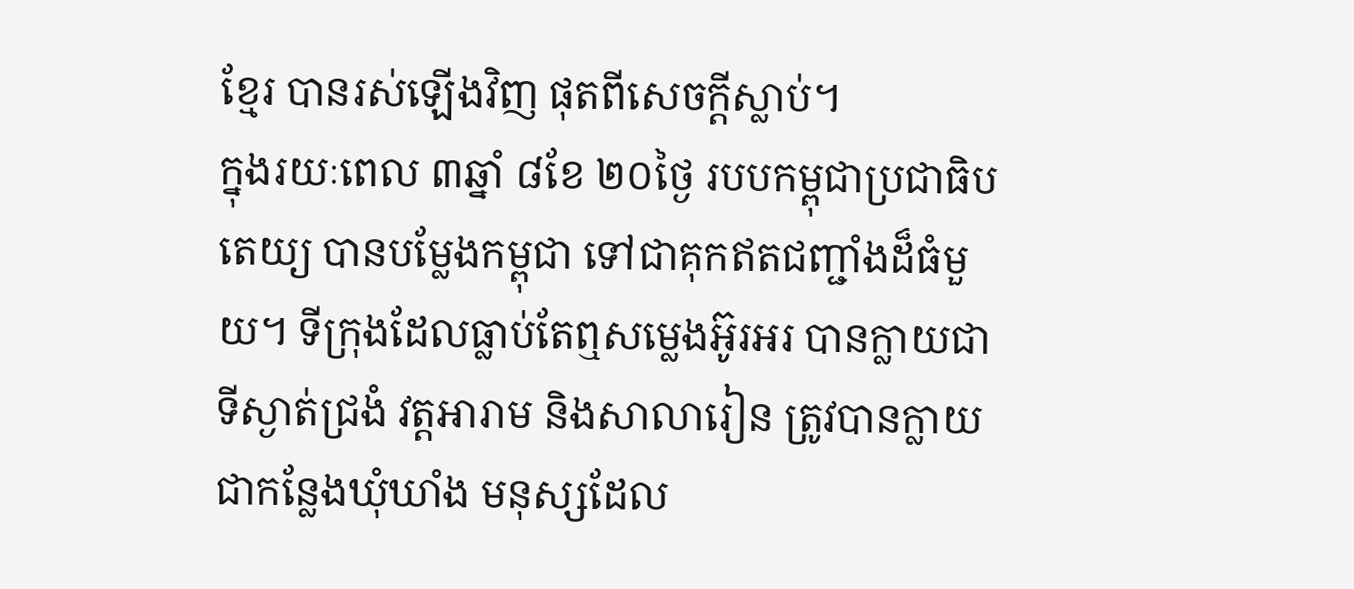ខ្មែរ បានរស់ឡើងវិញ ផុតពីសេចក្តីស្លាប់។
ក្នុងរយៈពេល ៣ឆ្នាំ ៨ខែ ២០ថ្ងៃ របបកម្ពុជាប្រជាធិបតេយ្យ បានបម្លែងកម្ពុជា ទៅជាគុកឥតជញ្ជាំងដ៏ធំមួយ។ ទីក្រុងដែលធ្លាប់តែឮសម្លេងអ៊ូរអរ បានក្លាយជាទីស្ងាត់ជ្រងំ វត្តអារាម និងសាលារៀន ត្រូវបានក្លាយជាកន្លែងឃុំឃាំង មនុស្សដែល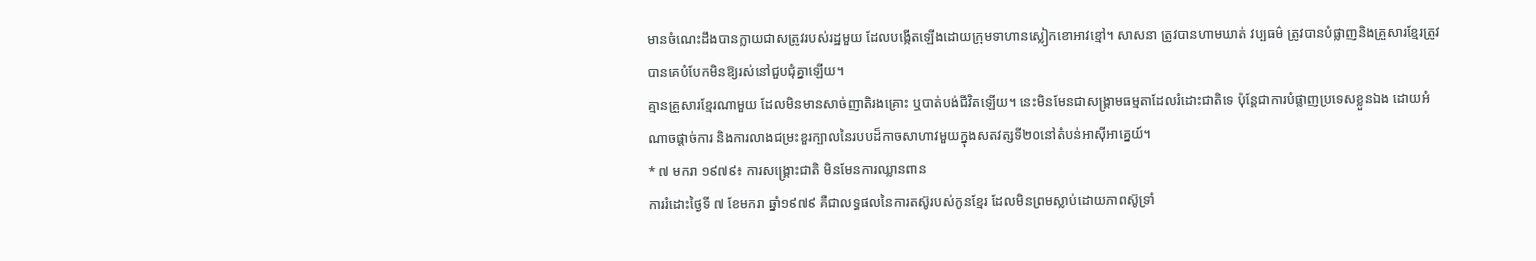មានចំណេះដឹងបានក្លាយជាសត្រូវរបស់រដ្ឋមួយ ដែលបង្កើតឡើងដោយក្រុមទាហានស្លៀកខោអាវខ្មៅ។ សាសនា ត្រូវបានហាមឃាត់ វប្បធម៌ ត្រូវបានបំផ្លាញនិងគ្រួសារខ្មែរត្រូវបានគេបំបែកមិនឱ្យរស់នៅជួបជុំគ្នាឡើយ។
គ្មានគ្រួសារខ្មែរណាមួយ ដែលមិនមានសាច់ញាតិរងគ្រោះ ឬបាត់បង់ជីវិតឡើយ។ នេះមិនមែនជាសង្គ្រាមធម្មតាដែលរំដោះជាតិទេ ប៉ុន្តែជាការបំផ្លាញប្រទេសខ្លួនឯង ដោយអំណាចផ្តាច់ការ និងការលាងជម្រះខួរក្បាលនៃរបបដ៏កាចសាហាវមួយក្នុងសតវត្សទី២០នៅតំបន់អាស៊ីអាគ្នេយ៍។
* ៧ មករា ១៩៧៩៖ ការសង្គ្រោះជាតិ មិនមែនការឈ្លានពាន
ការរំដោះថ្ងៃទី ៧ ខែមករា ឆ្នាំ១៩៧៩ គឺជាលទ្ធផលនៃការតស៊ូរបស់កូនខ្មែរ ដែលមិនព្រមស្លាប់ដោយភាពស៊ូទ្រាំ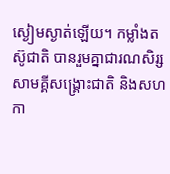ស្ងៀមស្ងាត់ឡើយ។ កម្លាំងតស៊ូជាតិ បានរួមគ្នាជារណសិរ្សសាមគ្គីសង្គ្រោះជាតិ និងសហកា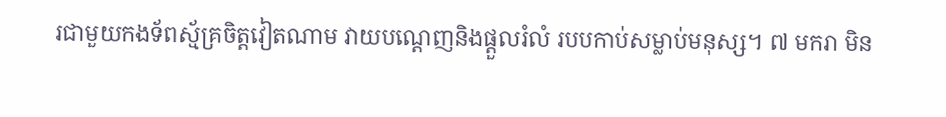រជាមួយកងទ័ពស្ម័គ្រចិត្តវៀតណាម វាយបណ្តេញនិងផ្តួលរំលំ របបកាប់សម្លាប់មនុស្ស។ ៧ មករា មិន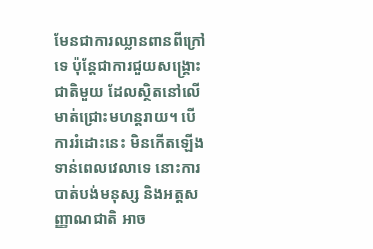មែនជាការឈ្លានពានពីក្រៅទេ ប៉ុន្តែជាការជួយសង្គ្រោះជាតិមួយ ដែលស្ថិតនៅលើមាត់ជ្រោះមហន្តរាយ។ បើការរំដោះនេះ មិនកើតឡើងទាន់ពេលវេលាទេ នោះការបាត់បង់មនុស្ស និងអត្តសញ្ញាណជាតិ អាច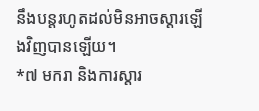នឹងបន្តរហូតដល់មិនអាចស្តារឡើងវិញបានឡើយ។
*៧ មករា និងការស្តារ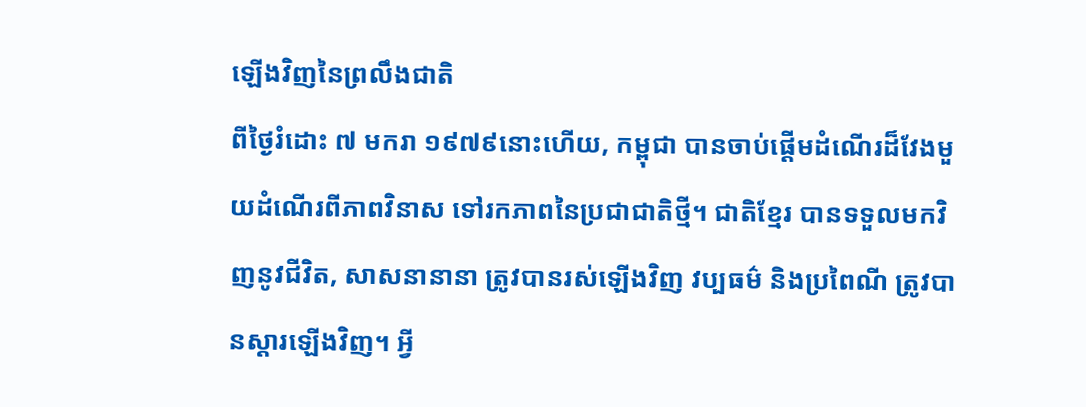ឡើងវិញនៃព្រលឹងជាតិ
ពីថ្ងៃរំដោះ ៧ មករា ១៩៧៩នោះហើយ, កម្ពុជា បានចាប់ផ្តើមដំណើរដ៏វែងមួយដំណើរពីភាពវិនាស ទៅរកភាពនៃប្រជាជាតិថ្មី។ ជាតិខ្មែរ បានទទួលមកវិញនូវជីវិត, សាសនានានា ត្រូវបានរស់ឡើងវិញ វប្បធម៌ និងប្រពៃណី ត្រូវបានស្តារឡើងវិញ។ អ្វី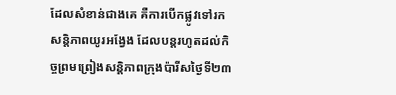ដែលសំខាន់ជាងគេ គឺការបើកផ្លូវទៅរកសន្តិភាពយូរអង្វែង ដែលបន្តរហូតដល់កិច្ចព្រមព្រៀងសន្តិភាពក្រុងប៉ារីសថ្ងៃទី២៣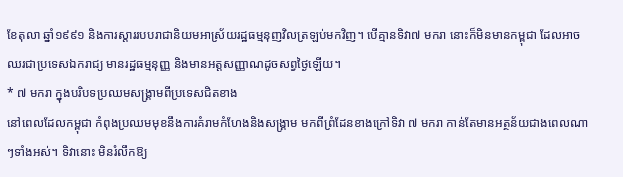ខែតុលា ឆ្នាំ១៩៩១ និងការស្តាររបបរាជានិយមអាស្រ័យរដ្ឋធម្មនុញវិលត្រឡប់មកវិញ។ បើគ្មានទិវា៧ មករា នោះក៏មិនមានកម្ពុជា ដែលអាចឈរជាប្រទេសឯករាជ្យ មានរដ្ឋធម្មនុញ្ញ និងមានអត្តសញ្ញាណដូចសព្វថ្ងៃឡើយ។
* ៧ មករា ក្នុងបរិបទប្រឈមសង្គ្រាមពីប្រទេសជិតខាង
នៅពេលដែលកម្ពុជា កំពុងប្រឈមមុខនឹងការគំរាមកំហែងនិងសង្គ្រាម មកពីព្រំដែនខាងក្រៅទិវា ៧ មករា កាន់តែមានអត្ថន័យជាងពេលណាៗទាំងអស់។ ទិវានោះ មិនរំលឹកឱ្យ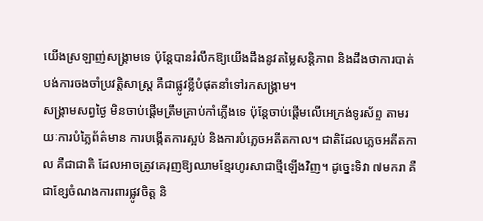យើងស្រឡាញ់សង្គ្រាមទេ ប៉ុន្តែបានរំលឹកឱ្យយើងដឹងនូវតម្លៃសន្តិភាព និងដឹងថាការបាត់បង់ការចងចាំប្រវត្តិសាស្ត្រ គឺជាផ្លូវខ្លីបំផុតនាំទៅរកសង្គ្រាម។
សង្គ្រាមសព្វថ្ងៃ មិនចាប់ផ្តើមត្រឹមគ្រាប់កាំភ្លើងទេ ប៉ុន្តែចាប់ផ្តើមលើអេក្រង់ទូរស័ព្ទ តាមរយៈការបំភ្លៃព័ត៌មាន ការបង្កើតការស្អប់ និងការបំភ្លេចអតីតកាល។ ជាតិដែលភ្លេចអតីតកាល គឺជាជាតិ ដែលអាចត្រូវគេរុញឱ្យឈាមខ្មែរហូរសាជាថ្មីឡើងវិញ។ ដូច្នេះទិវា ៧មករា គឺជាខ្សែចំណងការពារផ្លូវចិត្ត និ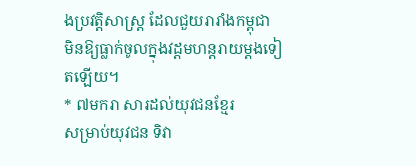ងប្រវត្តិសាស្ត្រ ដែលជួយរារាំងកម្ពុជា មិនឱ្យធ្លាក់ចូលក្នុងវដ្តមហន្តរាយម្ដងទៀតឡើយ។
* ៧មករា សារដល់យុវជនខ្មែរ
សម្រាប់យុវជន ទិវា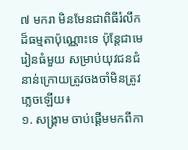៧ មករា មិនមែនជាពិធីរំលឹកដ៏ធម្មតាប៉ុណ្ណោះទេ ប៉ុន្តែជាមេរៀនធំមួយ សម្រាប់យុវជនជំនាន់ក្រោយត្រូវចងចាំមិនត្រូវភ្លេចឡើយ៖
១. សង្គ្រាម ចាប់ផ្តើមមកពីកា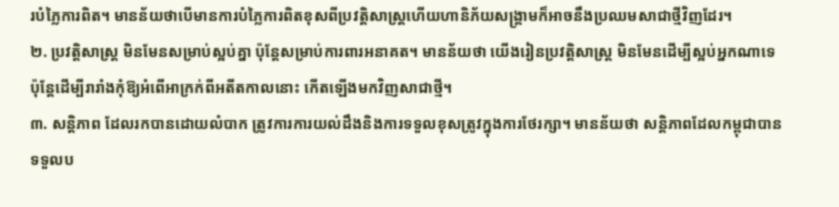របំភ្លៃការពិត។ មានន័យថាបើមានការបំភ្លៃការពិតខុសពីប្រវត្តិសាស្ត្រហើយហានិភ័យសង្គ្រាមក៏អាចនឹងប្រឈមសាជាថ្មីវិញដែរ។
២. ប្រវត្តិសាស្ត្រ មិនមែនសម្រាប់ស្អប់គ្នា ប៉ុន្តែសម្រាប់ការពារអនាគត។ មានន័យថា យើងរៀនប្រវត្តិសាស្ត្រ មិនមែនដើម្បីស្អប់អ្នកណាទេ ប៉ុន្តែដើម្បីរារាំងកុំឱ្យអំពើអាក្រក់ពីអតីតកាលនោះ កើតឡើងមកវិញសាជាថ្មី។
៣. សន្តិភាព ដែលរកបានដោយលំបាក ត្រូវការការយល់ដឹងនិងការទទួលខុសត្រូវក្នុងការថែរក្សា។ មានន័យថា សន្តិភាពដែលកម្ពុជាបានទទួលប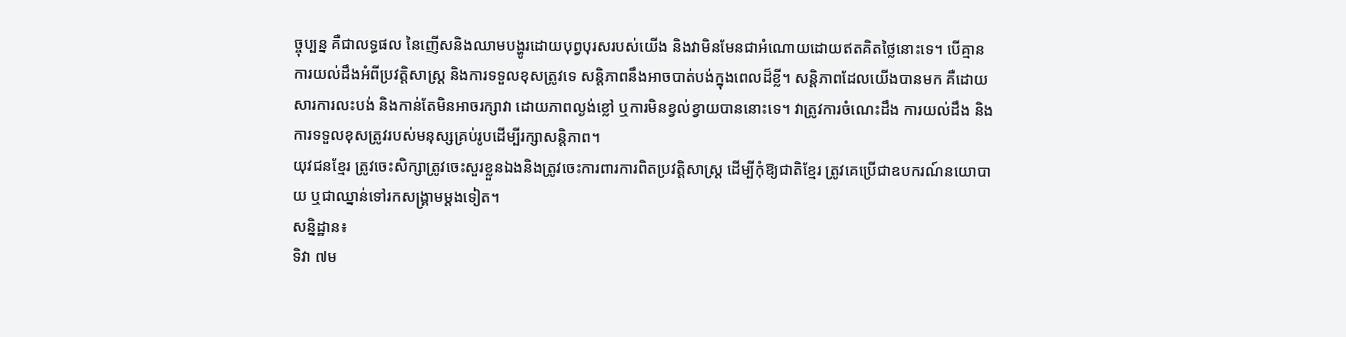ច្ចុប្បន្ន គឺជាលទ្ធផល នៃញើសនិងឈាមបង្ហូរដោយបុព្វបុរសរបស់យើង និងវាមិនមែនជាអំណោយដោយឥតគិតថ្លៃនោះទេ។ បើគ្មានការយល់ដឹងអំពីប្រវត្តិសាស្ត្រ និងការទទួលខុសត្រូវទេ សន្តិភាពនឹងអាចបាត់បង់ក្នុងពេលដ៏ខ្លី។ សន្តិភាពដែលយើងបានមក គឺដោយសារការលះបង់ និងកាន់តែមិនអាចរក្សាវា ដោយភាពល្ងង់ខ្លៅ ឬការមិនខ្វល់ខ្វាយបាននោះទេ។ វាត្រូវការចំណេះដឹង ការយល់ដឹង និងការទទួលខុសត្រូវរបស់មនុស្សគ្រប់រូបដើម្បីរក្សាសន្តិភាព។
យុវជនខ្មែរ ត្រូវចេះសិក្សាត្រូវចេះសួរខ្លួនឯងនិងត្រូវចេះការពារការពិតប្រវត្តិសាស្ត្រ ដើម្បីកុំឱ្យជាតិខ្មែរ ត្រូវគេប្រើជាឧបករណ៍នយោបាយ ឬជាឈ្នាន់ទៅរកសង្គ្រាមម្ដងទៀត។
សន្និដ្ឋាន៖
ទិវា ៧ម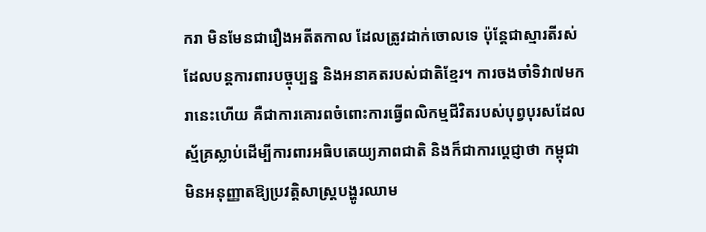ករា មិនមែនជារឿងអតីតកាល ដែលត្រូវដាក់ចោលទេ ប៉ុន្តែជាស្មារតីរស់ ដែលបន្តការពារបច្ចុប្បន្ន និងអនាគតរបស់ជាតិខ្មែរ។ ការចងចាំទិវា៧មករានេះហើយ គឺជាការគោរពចំពោះការធ្វើពលិកម្មជីវិតរបស់បុព្វបុរសដែលស្ម័គ្រស្លាប់ដើម្បីការពារអធិបតេយ្យភាពជាតិ និងក៏ជាការប្តេជ្ញាថា កម្ពុជា មិនអនុញ្ញាតឱ្យប្រវត្តិសាស្ត្របង្ហូរឈាម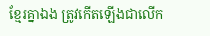ខ្មែរគ្នាឯង ត្រូវកើតឡើងជាលើក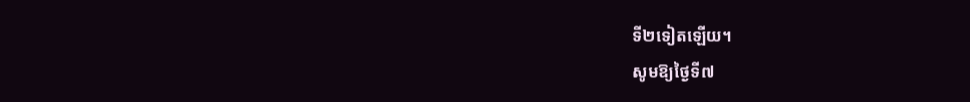ទី២ទៀតឡើយ។
សូមឱ្យថ្ងៃទី៧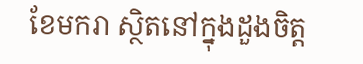ខែមករា ស្ថិតនៅក្នុងដួងចិត្ត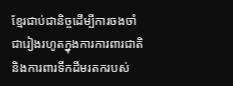ខ្មែរជាប់ជានិច្ចដើម្បីការចងចាំជារៀងរហូតក្នុងការការពារជាតិនិងការពារទឹកដីមរតករបស់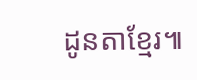ដូនតាខ្មែរ៕